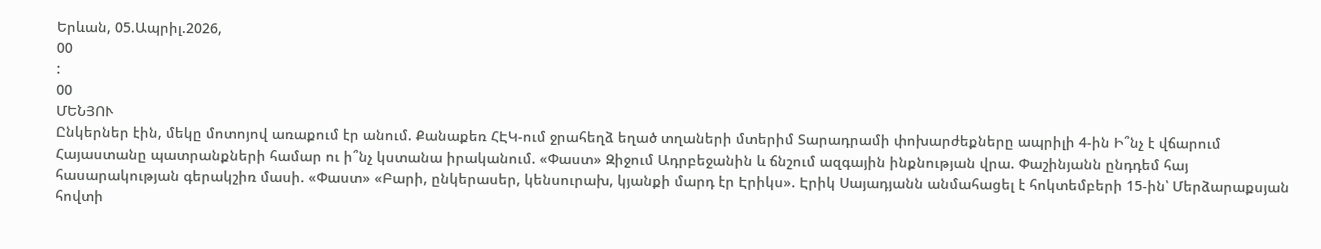Երևան, 05.Ապրիլ.2026,
00
:
00
ՄԵՆՅՈՒ
Ընկերներ էին, մեկը մոտոյով առաքում էր անում. Քանաքեռ ՀԷԿ-ում ջրահեղձ եղած տղաների մտերիմ Տարադրամի փոխարժեքները ապրիլի 4-ին Ի՞նչ է վճարում Հայաստանը պատրանքների համար ու ի՞նչ կստանա իրականում. «Փաստ» Զիջում Ադրբեջանին և ճնշում ազգային ինքնության վրա. Փաշինյանն ընդդեմ հայ հասարակության գերակշիռ մասի. «Փաստ» «Բարի, ընկերասեր, կենսուրախ, կյանքի մարդ էր Էրիկս». Էրիկ Սայադյանն անմահացել է հոկտեմբերի 15-ին՝ Մերձարաքսյան հովտի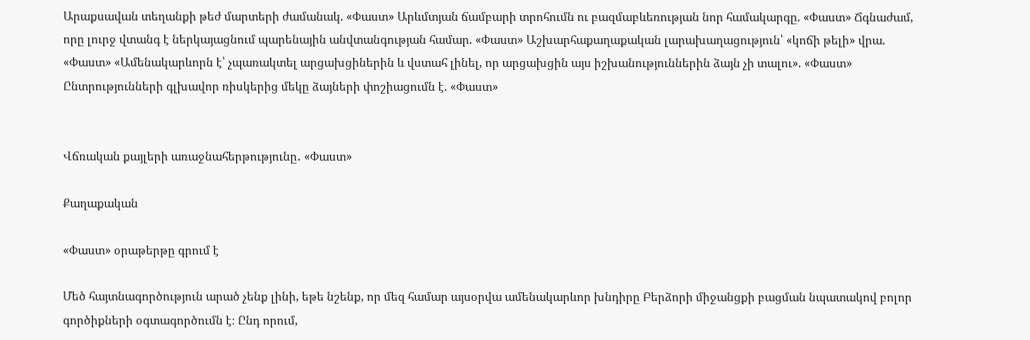Արաքսավան տեղանքի թեժ մարտերի ժամանակ. «Փաստ» Արևմտյան ճամբարի տրոհումն ու բազմաբևեռության նոր համակարգը. «Փաստ» Ճգնաժամ, որը լուրջ վտանգ է ներկայացնում պարենային անվտանգության համար. «Փաստ» Աշխարհաքաղաքական լարախաղացություն՝ «կոճի թելի» վրա. «Փաստ» «Ամենակարևորն է՝ չպառակտել արցախցիներին և վստահ լինել, որ արցախցին այս իշխանություններին ձայն չի տալու». «Փաստ» Ընտրությունների գլխավոր ռիսկերից մեկը ձայների փոշիացումն է. «Փաստ»


Վճռական քայլերի առաջնահերթությունը․ «Փաստ»

Քաղաքական

«Փաստ» օրաթերթը գրում է

Մեծ հայտնագործություն արած չենք լինի, եթե նշենք, որ մեզ համար այսօրվա ամենակարևոր խնդիրը Բերձորի միջանցքի բացման նպատակով բոլոր գործիքների օգտագործումն է։ Ընդ որում,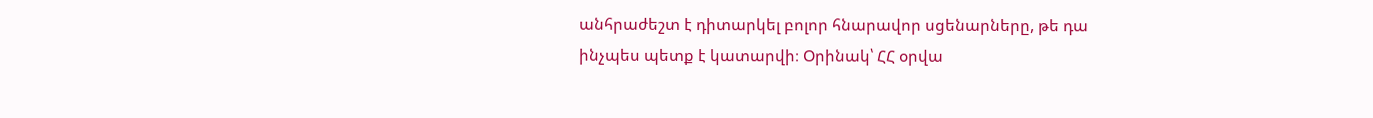անհրաժեշտ է դիտարկել բոլոր հնարավոր սցենարները, թե դա ինչպես պետք է կատարվի։ Օրինակ՝ ՀՀ օրվա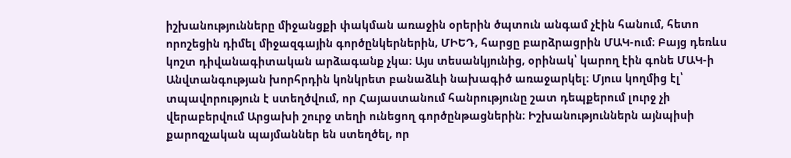իշխանությունները միջանցքի փակման առաջին օրերին ծպտուն անգամ չէին հանում, հետո որոշեցին դիմել միջազգային գործընկերներին, ՄԻԵԴ, հարցը բարձրացրին ՄԱԿ-ում։ Բայց դեռևս կոշտ դիվանագիտական արձագանք չկա։ Այս տեսանկյունից, օրինակ՝ կարող էին գոնե ՄԱԿ-ի Անվտանգության խորհրդին կոնկրետ բանաձևի նախագիծ առաջարկել։ Մյուս կողմից էլ՝ տպավորություն է ստեղծվում, որ Հայաստանում հանրությունը շատ դեպքերում լուրջ չի վերաբերվում Արցախի շուրջ տեղի ունեցող գործընթացներին։ Իշխանություններն այնպիսի քարոզչական պայմաններ են ստեղծել, որ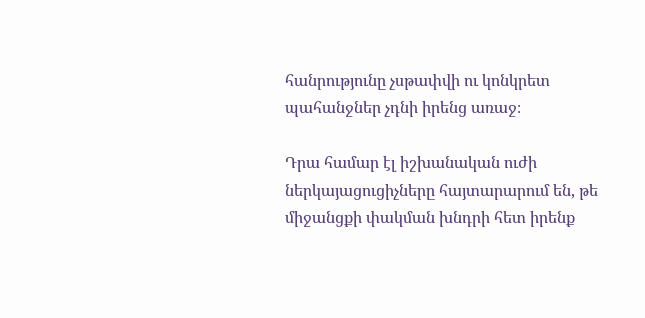հանրությունը չսթափվի ու կոնկրետ պահանջներ չդնի իրենց առաջ։

Դրա համար էլ իշխանական ուժի ներկայացուցիչները հայտարարում են, թե միջանցքի փակման խնդրի հետ իրենք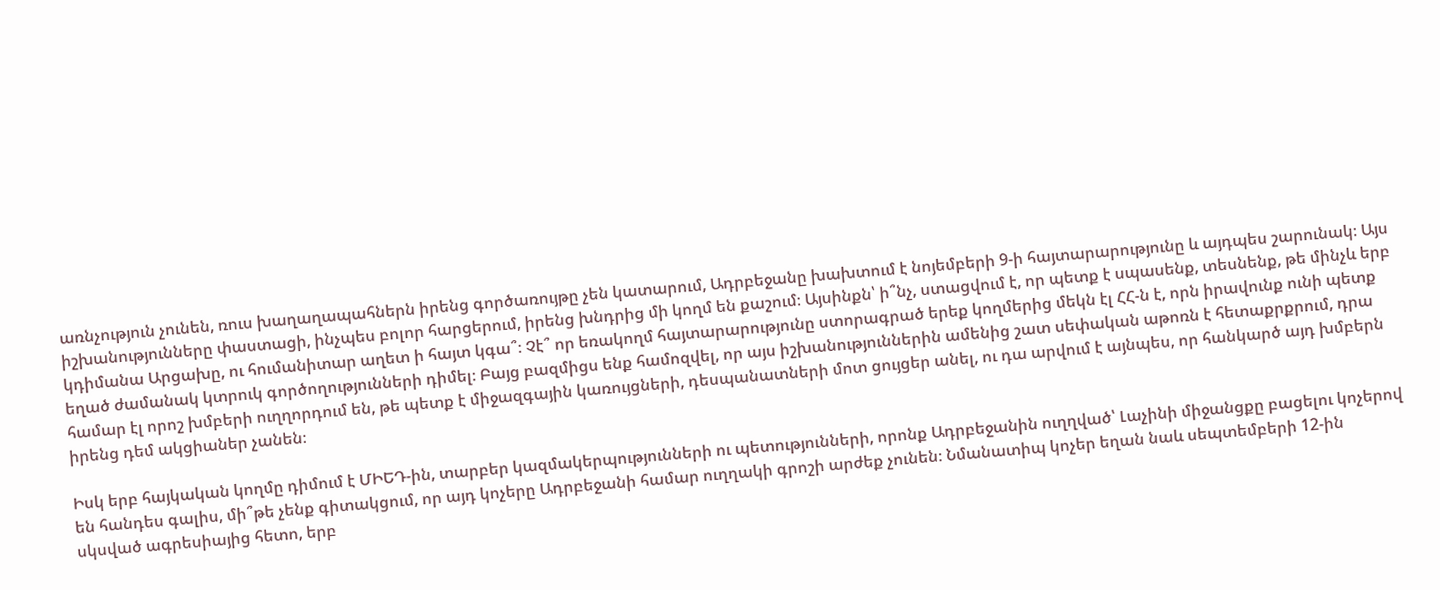առնչություն չունեն, ռուս խաղաղապահներն իրենց գործառույթը չեն կատարում, Ադրբեջանը խախտում է նոյեմբերի 9-ի հայտարարությունը և այդպես շարունակ։ Այս իշխանությունները փաստացի, ինչպես բոլոր հարցերում, իրենց խնդրից մի կողմ են քաշում։ Այսինքն՝ ի՞նչ, ստացվում է, որ պետք է սպասենք, տեսնենք, թե մինչև երբ կդիմանա Արցախը, ու հումանիտար աղետ ի հայտ կգա՞։ Չէ՞ որ եռակողմ հայտարարությունը ստորագրած երեք կողմերից մեկն էլ ՀՀ-ն է, որն իրավունք ունի պետք եղած ժամանակ կտրուկ գործողությունների դիմել։ Բայց բազմիցս ենք համոզվել, որ այս իշխանություններին ամենից շատ սեփական աթոռն է հետաքրքրում, դրա համար էլ որոշ խմբերի ուղղորդում են, թե պետք է միջազգային կառույցների, դեսպանատների մոտ ցույցեր անել, ու դա արվում է այնպես, որ հանկարծ այդ խմբերն իրենց դեմ ակցիաներ չանեն։

Իսկ երբ հայկական կողմը դիմում է ՄԻԵԴ-ին, տարբեր կազմակերպությունների ու պետությունների, որոնք Ադրբեջանին ուղղված՝ Լաչինի միջանցքը բացելու կոչերով են հանդես գալիս, մի՞թե չենք գիտակցում, որ այդ կոչերը Ադրբեջանի համար ուղղակի գրոշի արժեք չունեն։ Նմանատիպ կոչեր եղան նաև սեպտեմբերի 12-ին սկսված ագրեսիայից հետո, երբ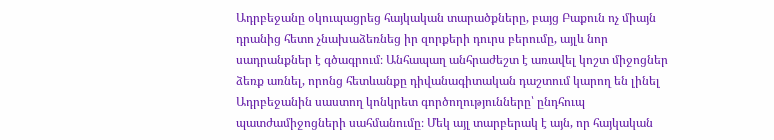Ադրբեջանը օկուպացրեց հայկական տարածքները, բայց Բաքուն ոչ միայն դրանից հետո չնախաձեռնեց իր զորքերի դուրս բերումը, այլև նոր սադրանքներ է գծագրում։ Անհապաղ անհրաժեշտ է առավել կոշտ միջոցներ ձեռք առնել, որոնց հետևանքը դիվանագիտական դաշտում կարող են լինել Ադրբեջանին սաստող կոնկրետ գործողությունները՝ ընդհուպ պատժամիջոցների սահմանումը։ Մեկ այլ տարբերակ է այն, որ հայկական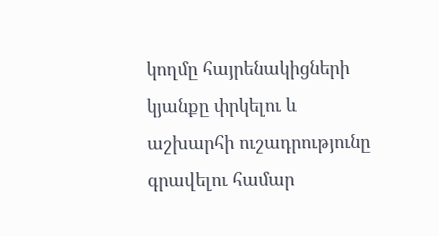կողմը հայրենակիցների կյանքը փրկելու և աշխարհի ուշադրությունը գրավելու համար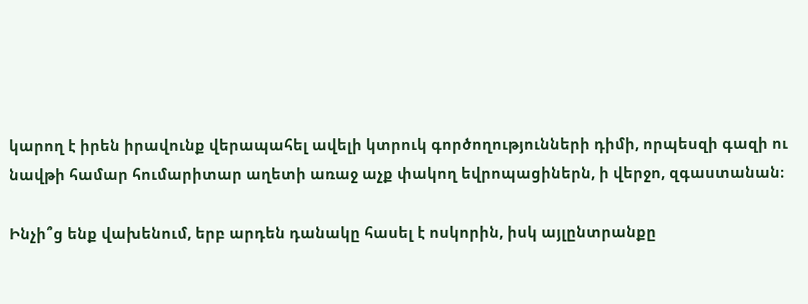կարող է իրեն իրավունք վերապահել ավելի կտրուկ գործողությունների դիմի, որպեսզի գազի ու նավթի համար հումարիտար աղետի առաջ աչք փակող եվրոպացիներն, ի վերջո, զգաստանան։

Ինչի՞ց ենք վախենում, երբ արդեն դանակը հասել է ոսկորին, իսկ այլընտրանքը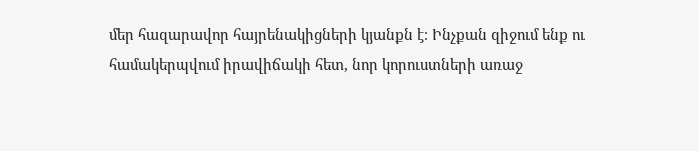մեր հազարավոր հայրենակիցների կյանքն է։ Ինչքան զիջում ենք ու համակերպվում իրավիճակի հետ, նոր կորուստների առաջ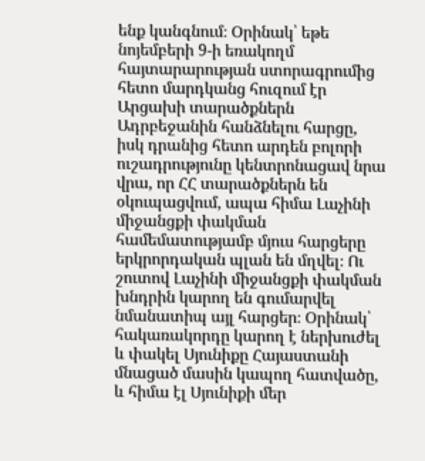ենք կանգնում։ Օրինակ՝ եթե նոյեմբերի 9-ի եռակողմ հայտարարության ստորագրումից հետո մարդկանց հուզում էր Արցախի տարածքներն Ադրբեջանին հանձնելու հարցը, իսկ դրանից հետո արդեն բոլորի ուշադրությունը կենտրոնացավ նրա վրա, որ ՀՀ տարածքներն են օկուպացվում, ապա հիմա Լաչինի միջանցքի փակման համեմատությամբ մյուս հարցերը երկրորդական պլան են մղվել։ Ու շուտով Լաչինի միջանցքի փակման խնդրին կարող են գումարվել նմանատիպ այլ հարցեր։ Օրինակ՝ հակառակորդը կարող է ներխուժել և փակել Սյունիքը Հայաստանի մնացած մասին կապող հատվածը, և հիմա էլ Սյունիքի մեր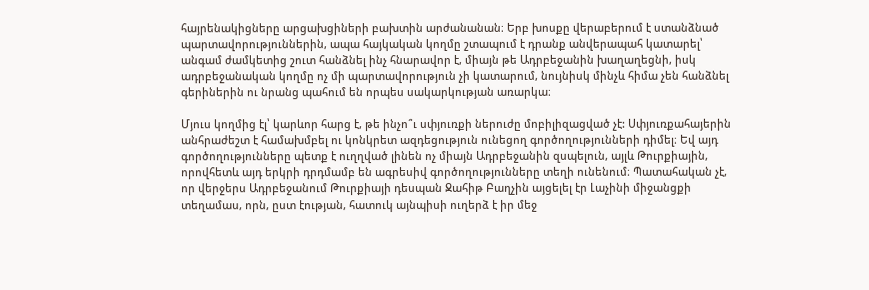հայրենակիցները արցախցիների բախտին արժանանան։ Երբ խոսքը վերաբերում է ստանձնած պարտավորություններին, ապա հայկական կողմը շտապում է դրանք անվերապահ կատարել՝ անգամ ժամկետից շուտ հանձնել ինչ հնարավոր է, միայն թե Ադրբեջանին խաղաղեցնի, իսկ ադրբեջանական կողմը ոչ մի պարտավորություն չի կատարում, նույնիսկ մինչև հիմա չեն հանձնել գերիներին ու նրանց պահում են որպես սակարկության առարկա։

Մյուս կողմից էլ՝ կարևոր հարց է, թե ինչո՞ւ սփյուռքի ներուժը մոբիլիզացված չէ: Սփյուռքահայերին անհրաժեշտ է համախմբել ու կոնկրետ ազդեցություն ունեցող գործողությունների դիմել։ Եվ այդ գործողությունները պետք է ուղղված լինեն ոչ միայն Ադրբեջանին զսպելուն, այլև Թուրքիային, որովհետև այդ երկրի դրդմամբ են ագրեսիվ գործողությունները տեղի ունենում։ Պատահական չէ, որ վերջերս Ադրբեջանում Թուրքիայի դեսպան Ջահիթ Բաղչին այցելել էր Լաչինի միջանցքի տեղամաս, որն, ըստ էության, հատուկ այնպիսի ուղերձ է իր մեջ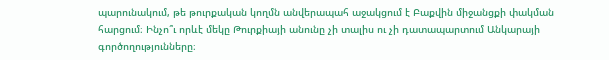պարունակում, թե թուրքական կողմն անվերապահ աջակցում է Բաքվին միջանցքի փակման հարցում։ Ինչո՞ւ որևէ մեկը Թուրքիայի անունը չի տալիս ու չի դատապարտում Անկարայի գործողությունները։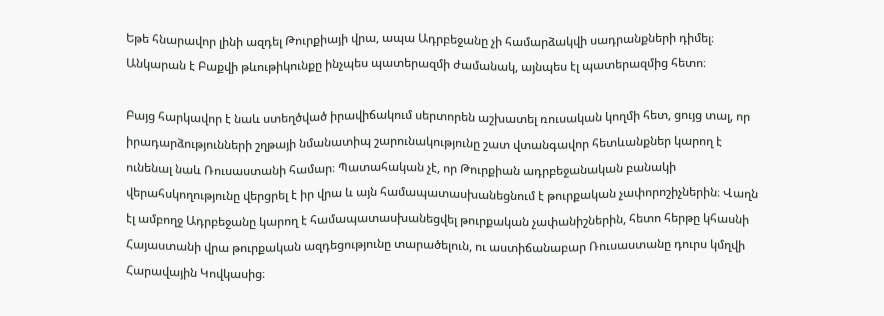Եթե հնարավոր լինի ազդել Թուրքիայի վրա, ապա Ադրբեջանը չի համարձակվի սադրանքների դիմել։ Անկարան է Բաքվի թևութիկունքը ինչպես պատերազմի ժամանակ, այնպես էլ պատերազմից հետո։

Բայց հարկավոր է նաև ստեղծված իրավիճակում սերտորեն աշխատել ռուսական կողմի հետ, ցույց տալ, որ իրադարձությունների շղթայի նմանատիպ շարունակությունը շատ վտանգավոր հետևանքներ կարող է ունենալ նաև Ռուսաստանի համար։ Պատահական չէ, որ Թուրքիան ադրբեջանական բանակի վերահսկողությունը վերցրել է իր վրա և այն համապատասխանեցնում է թուրքական չափորոշիչներին։ Վաղն էլ ամբողջ Ադրբեջանը կարող է համապատասխանեցվել թուրքական չափանիշներին, հետո հերթը կհասնի Հայաստանի վրա թուրքական ազդեցությունը տարածելուն, ու աստիճանաբար Ռուսաստանը դուրս կմղվի Հարավային Կովկասից։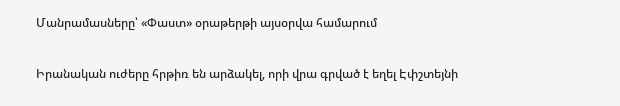Մանրամասները՝ «Փաստ» օրաթերթի այսօրվա համարում

Իրանական ուժերը հրթիռ են արձակել, որի վրա գրված է եղել Էփշտեյնի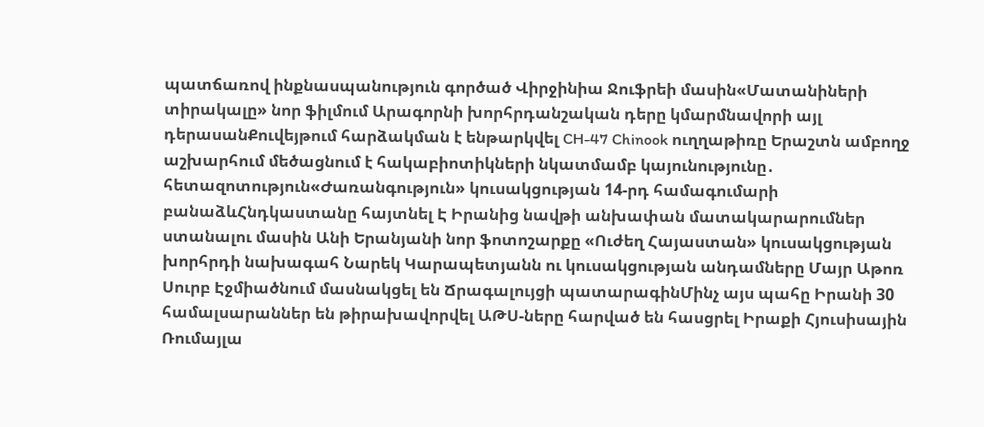պատճառով ինքնասպանություն գործած Վիրջինիա Ջուֆրեի մասին«Մատանիների տիրակալը» նոր ֆիլմում Արագորնի խորհրդանշական դերը կմարմնավորի այլ դերասանՔուվեյթում հարձակման է ենթարկվել CH-47 Chinook ուղղաթիռը Երաշտն ամբողջ աշխարհում մեծացնում է հակաբիոտիկների նկատմամբ կայունությունը․ հետազոտություն«Ժառանգություն» կուսակցության 14-րդ համագումարի բանաձևՀնդկաստանը հայտնել Է Իրանից նավթի անխափան մատակարարումներ ստանալու մասին Անի Երանյանի նոր ֆոտոշարքը «Ուժեղ Հայաստան» կուսակցության խորհրդի նախագահ Նարեկ Կարապետյանն ու կուսակցության անդամները Մայր Աթոռ Սուրբ Էջմիածնում մասնակցել են Ճրագալույցի պատարագինՄինչ այս պահը Իրանի 30 համալսարաններ են թիրախավորվել ԱԹՍ-ները հարված են հասցրել Իրաքի Հյուսիսային Ռումայլա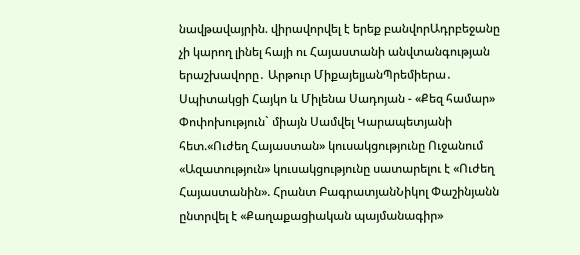նավթավայրին. վիրավորվել է երեք բանվորԱդրբեջանը չի կարող լինել հայի ու Հայաստանի անվտանգության երաշխավորը․ Արթուր ՄիքայելյանՊրեմիերա․ Սպիտակցի Հայկո և Միլենա Սադոյան - «Քեզ համար» Փոփոխություն` միայն Սամվել Կարապետյանի հետ.«Ուժեղ Հայաստան» կուսակցությունը Ուջանում «Ազատություն» կուսակցությունը սատարելու է «Ուժեղ Հայաստանին». Հրանտ ԲագրատյանՆիկոլ Փաշինյանն ընտրվել է «Քաղաքացիական պայմանագիր»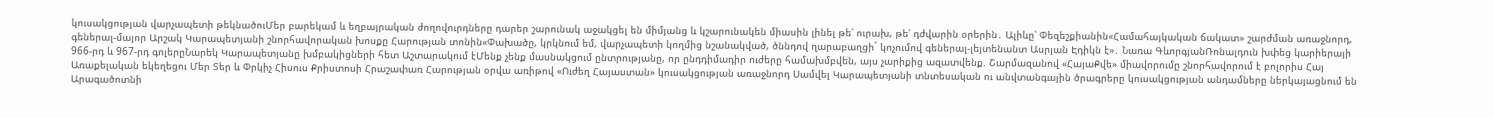կուսակցության վարչապետի թեկնածուՄեր բարեկամ և եղբայրական ժողովուրդները դարեր շարունակ աջակցել են միմյանց և կշարունակեն միասին լինել թե՛ ուրախ, թե՛ դժվարին օրերին․ Ալիևը՝ Փեզեշքիանին«Համահայկական ճակատ» շարժման առաջնորդ, գեներալ-մայոր Արշակ Կարապետյանի շնորհավորական խոսքը Հարության տոնին«Փախածը, կրկնում եմ, վարչապետի կողմից նշանակված, ծննդով ղարաբաղցի` կոչումով գեներալ-լեյտենանտ Ասրյան Էդիկն է»․ Նառա ԳևորգյանՌոնալդուն խփեց կարիերայի 966-րդ և 967-րդ գոլերըՆարեկ Կարապետյանը խմբակիցների հետ Աշտարակում էՄենք չենք մասնակցում ընտրությանը, որ ընդդիմադիր ուժերը համախմբվեն, այս չարիքից ազատվենք. Շարմազանով «ՀայաՔվե» միավորումը շնորհավորում է բոլորիս Հայ Առաքելական եկեղեցու Մեր Տեր և Փրկիչ Հիսուս Քրիստոսի Հրաշափառ Հարության օրվա առիթով «Ուժեղ Հայաստան» կուսակցության առաջնորդ Սամվել Կարապետյանի տնտեսական ու անվտանգային ծրագրերը կուսակցության անդամները ներկայացնում են Արագածոտնի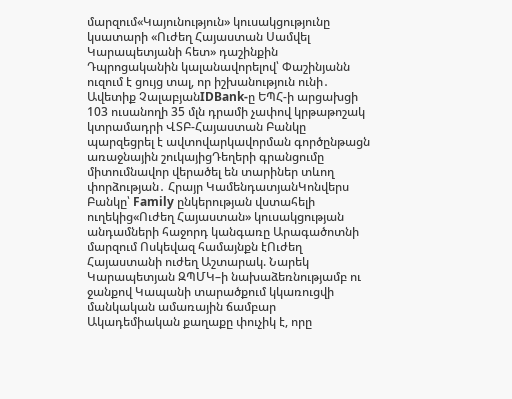մարզում«Կայունություն» կուսակցությունը կսատարի «Ուժեղ Հայաստան Սամվել Կարապետյանի հետ» դաշինքին Դպրոցականին կալանավորելով՝ Փաշինյանն ուզում է ցույց տալ, որ իշխանություն ունի․ Ավետիք ՉալաբյանIDBank-ը ԵՊՀ-ի արցախցի 103 ուսանողի 35 մլն դրամի չափով կրթաթոշակ կտրամադրի ՎՏԲ-Հայաստան Բանկը պարզեցրել է ավտովարկավորման գործընթացն առաջնային շուկայիցԴեղերի գրանցումը միտումնավոր վերածել են տարիներ տևող փորձության․ Հրայր ԿամենդատյանԿոնվերս Բանկը՝ Family ընկերության վստահելի ուղեկից«Ուժեղ Հայաստան» կուսակցության անդամների հաջորդ կանգառը Արագածոտնի մարզում Ոսկեվազ համայնքն էՈւժեղ Հայաստանի ուժեղ Աշտարակ. Նարեկ Կարապետյան ԶՊՄԿ–ի նախաձեռնությամբ ու ջանքով Կապանի տարածքում կկառուցվի մանկական ամառային ճամբար Ակադեմիական քաղաքը փուչիկ է, որը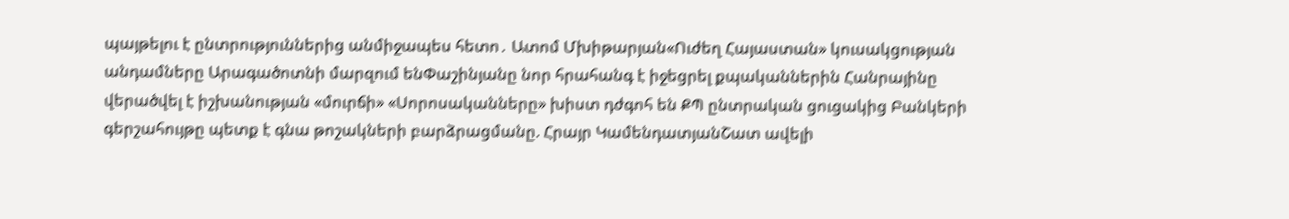պայթելու է ընտրություններից անմիջապես հետո․ Ատոմ Մխիթարյան«Ուժեղ Հայաստան» կուսակցության անդամները Արագածոտնի մարզում ենՓաշինյանը նոր հրահանգ է իջեցրել քպականներին Հանրայինը վերածվել է իշխանության «մուրճի» «Սորոսականները» խիստ դժգոհ են ՔՊ ընտրական ցուցակից Բանկերի գերշահույթը պետք է գնա թոշակների բարձրացմանը. Հրայր ԿամենդատյանՇատ ավելի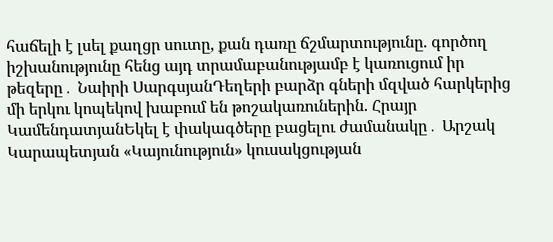հաճելի է լսել քաղցր սուտը, քան դառը ճշմարտությունը. գործող իշխանությունը հենց այդ տրամաբանությամբ է կառուցում իր թեզերը․ Նաիրի ՍարգսյանԴեղերի բարձր գների մզված հարկերից մի երկու կոպեկով խաբում են թոշակառուներին. Հրայր ԿամենդատյանԵկել է փակագծերը բացելու ժամանակը․ Արշակ Կարապետյան «Կայունություն» կուսակցության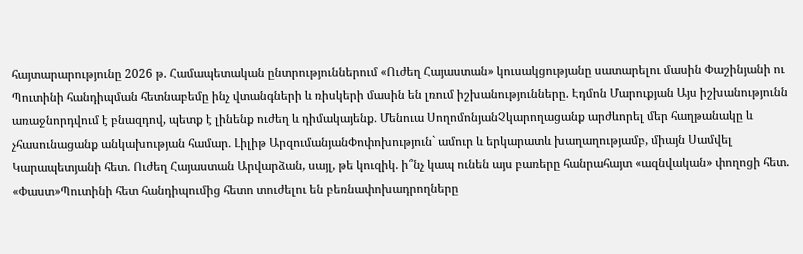հայտարարությունը 2026 թ. Համապետական ընտրություններում «Ուժեղ Հայաստան» կուսակցությանը սատարելու մասին Փաշինյանի ու Պուտինի հանդիպման հետնաբեմը ինչ վտանգների և ռիսկերի մասին են լռում իշխանությունները. Էդմոն Մարուքյան Այս իշխանությունն առաջնորդվում է բնազդով, պետք է լինենք ուժեղ և դիմակայենք․ Մենուա ՍողոմոնյանՉկարողացանք արժևորել մեր հաղթանակը և չհասունացանք անկախության համար․ Լիլիթ ԱրզումանյանՓոփոխություն` ամուր և երկարատև խաղաղությամբ, միայն Սամվել Կարապետյանի հետ. Ուժեղ Հայաստան Արվարձան, սայլ, թե կուզիկ. ի՞նչ կապ ունեն այս բառերը հանրահայտ «ազնվական» փողոցի հետ. «Փաստ»Պուտինի հետ հանդիպումից հետո տուժելու են բեռնափոխադրողները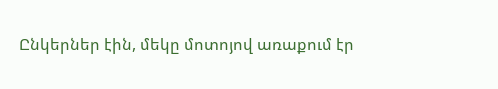Ընկերներ էին, մեկը մոտոյով առաքում էր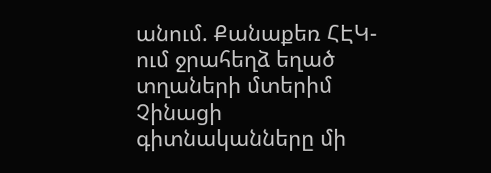անում. Քանաքեռ ՀԷԿ-ում ջրահեղձ եղած տղաների մտերիմ Չինացի գիտնականները մի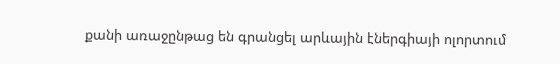քանի առաջընթաց են գրանցել արևային էներգիայի ոլորտում